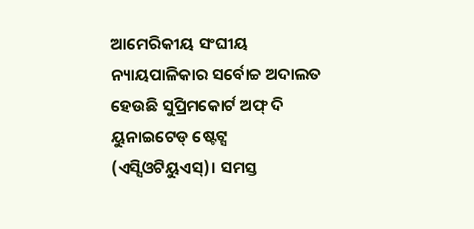ଆମେରିକୀୟ ସଂଘୀୟ ନ୍ୟାୟପାଳିକାର ସର୍ବୋଚ୍ଚ ଅଦାଲତ ହେଉଛି ସୁପ୍ରିମକୋର୍ଟ ଅଫ୍ ଦି ୟୁନାଇଟେଡ୍ ଷ୍ଟେଟ୍ସ (ଏସ୍ସିଓଟିୟୁଏସ୍)। ସମସ୍ତ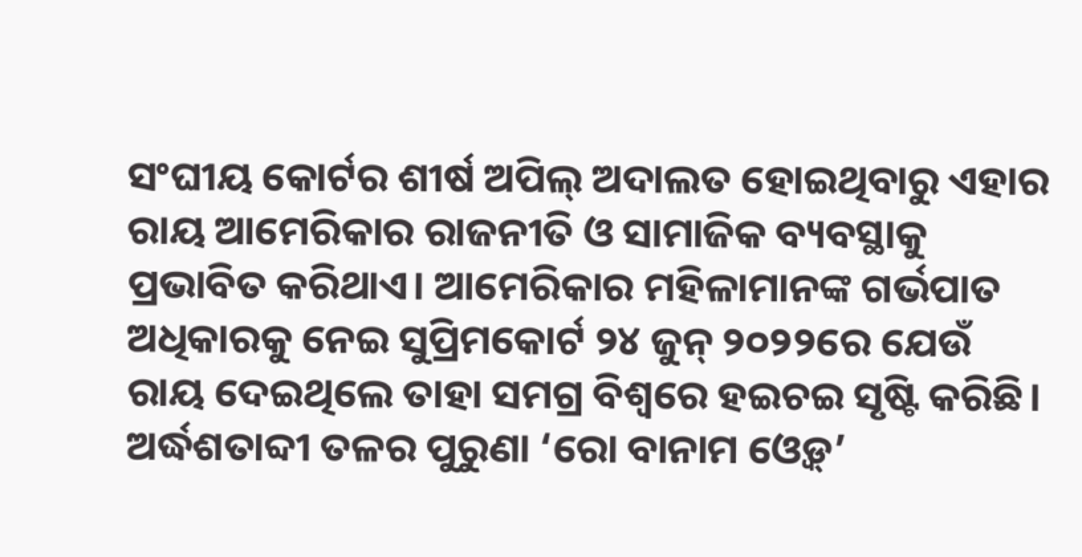ସଂଘୀୟ କୋର୍ଟର ଶୀର୍ଷ ଅପିଲ୍ ଅଦାଲତ ହୋଇଥିବାରୁ ଏହାର ରାୟ ଆମେରିକାର ରାଜନୀତି ଓ ସାମାଜିକ ବ୍ୟବସ୍ଥାକୁ ପ୍ରଭାବିତ କରିଥାଏ। ଆମେରିକାର ମହିଳାମାନଙ୍କ ଗର୍ଭପାତ ଅଧିକାରକୁ ନେଇ ସୁପ୍ରିମକୋର୍ଟ ୨୪ ଜୁନ୍ ୨୦୨୨ରେ ଯେଉଁ ରାୟ ଦେଇଥିଲେ ତାହା ସମଗ୍ର ବିଶ୍ୱରେ ହଇଚଇ ସୃଷ୍ଟି କରିଛି। ଅର୍ଦ୍ଧଶତାବ୍ଦୀ ତଳର ପୁରୁଣା ‘ରୋ ବାନାମ ଓ୍ବେଡ୍’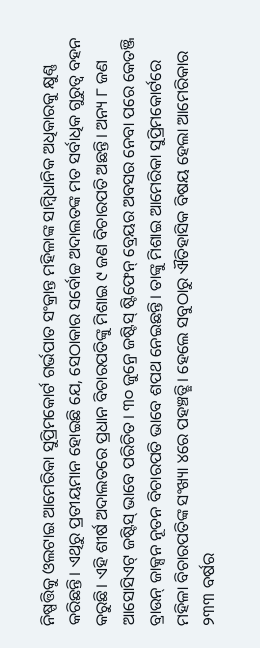ନିଷ୍ପତ୍ତିକୁ ଓଲଟାଇ ଆମେରିକା ସୁପ୍ରିମକୋର୍ଟ ଗର୍ଭପାତ ସଂକ୍ରାନ୍ତ ମହିଳାଙ୍କ ସାମ୍ବିଧାନିକ ଅଧିକାରକୁ କ୍ଷୁଣ୍ଣ କରିଛନ୍ତି। ଏଥିରୁ ପ୍ରତୀୟମାନ ହୋଇଛି ଯେ, ସେଠାକାର ସର୍ବୋଚ୍ଚ ଅଦାଲତଙ୍କ ମତ ସର୍ବାଧିକ ଗୁରୁତ୍ୱ ବହନ କରୁଛି। ଏହି ଶୀର୍ଷ ଅଦାଲତରେ ପ୍ରଧାନ ବିଚାରପତିଙ୍କୁ ମିଶାଇ ୯ ଜଣ ବିଚାରପତି ଅଛନ୍ତି। ଅନ୍ୟ ୮ ଜଣ ଆସୋସିଏଟ୍ ଜଷ୍ଟିସ୍ ଭାବେ ପରିଚିତ। ୩୦ ଜୁନ୍ରେ ଜଷ୍ଟିସ୍ ଷ୍ଟିଫେନ୍ ବ୍ରେୟର ଅବସର ନେବା ପରେ କେତଞ୍ଜି ବ୍ରାଉନ୍ ଜାକ୍ସନ ନୂତନ ବିଚାରପତି ଭାବେ ଶପଥ ନେଇଛନ୍ତି। ତାଙ୍କୁ ମିଶାଇ ଆମେରିକା ସୁପ୍ରିମକୋର୍ଟରେ ମହିଳା ବିଚାରପତିଙ୍କ ସଂଖ୍ୟା ୪ରେ ପହଞ୍ଚତ୍ଛି। ହେଲେ ସବୁଠାରୁ ଐତିହାସିକ ବିଷୟ ହେଲା ଆମେରିକାର ୨୩୩ ବର୍ଷର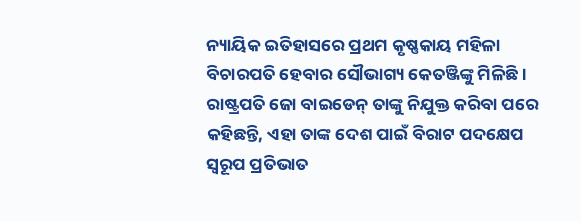ନ୍ୟାୟିକ ଇତିହାସରେ ପ୍ରଥମ କୃଷ୍ଣକାୟ ମହିଳା ବିଚାରପତି ହେବାର ସୌଭାଗ୍ୟ କେତଞ୍ଜିଙ୍କୁ ମିଳିଛି। ରାଷ୍ଟ୍ରପତି ଜୋ ବାଇଡେନ୍ ତାଙ୍କୁ ନିଯୁକ୍ତ କରିବା ପରେ କହିଛନ୍ତି, ଏହା ତାଙ୍କ ଦେଶ ପାଇଁ ବିରାଟ ପଦକ୍ଷେପ ସ୍ବରୂପ ପ୍ରତିଭାତ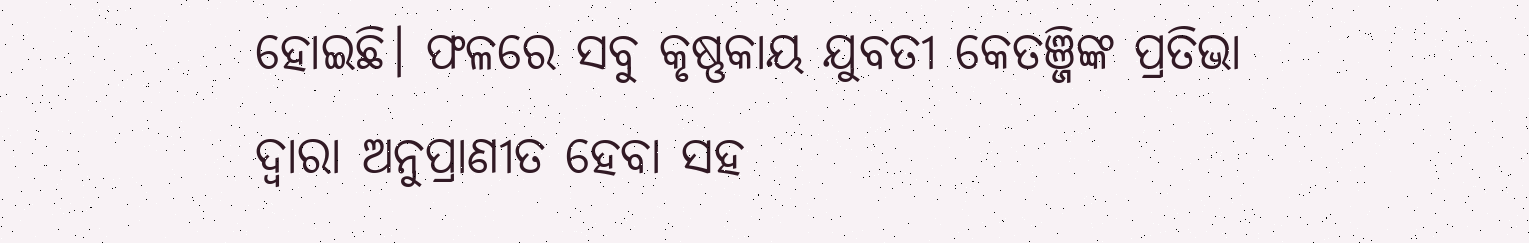ହୋଇଛି। ଫଳରେ ସବୁ କୃଷ୍ଣକାୟ ଯୁବତୀ କେତଞ୍ଜିଙ୍କ ପ୍ରତିଭା ଦ୍ୱାରା ଅନୁପ୍ରାଣୀତ ହେବା ସହ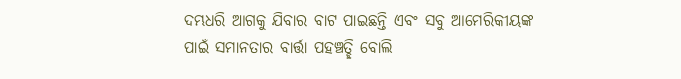ଦମ୍ଭଧରି ଆଗକୁ ଯିବାର ବାଟ ପାଇଛନ୍ତି ଏବଂ ସବୁ ଆମେରିକୀୟଙ୍କ ପାଇଁ ସମାନତାର ବାର୍ତ୍ତା ପହଞ୍ଚତ୍ଛି ବୋଲି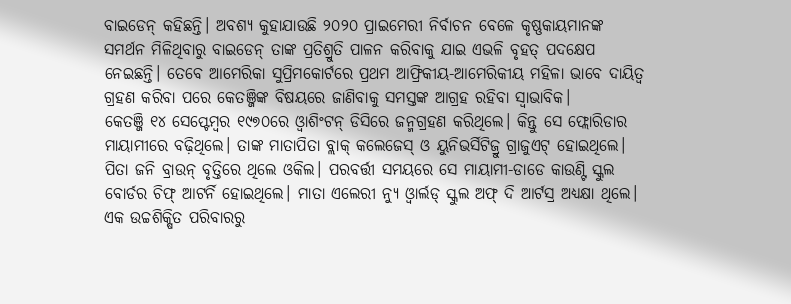ବାଇଡେନ୍ କହିଛନ୍ତି। ଅବଶ୍ୟ କୁହାଯାଉଛି ୨୦୨୦ ପ୍ରାଇମେରୀ ନିର୍ବାଚନ ବେଳେ କୃଷ୍ଣକାୟମାନଙ୍କ ସମର୍ଥନ ମିଳିଥିବାରୁ ବାଇଡେନ୍ ତାଙ୍କ ପ୍ରତିଶ୍ରୁତି ପାଳନ କରିବାକୁ ଯାଇ ଏଭଳି ବୃହତ୍ ପଦକ୍ଷେପ ନେଇଛନ୍ତି। ତେବେ ଆମେରିକା ସୁପ୍ରିମକୋର୍ଟରେ ପ୍ରଥମ ଆଫ୍ରିକୀୟ-ଆମେରିକୀୟ ମହିଳା ଭାବେ ଦାୟିତ୍ୱ ଗ୍ରହଣ କରିବା ପରେ କେତଞ୍ଜିଙ୍କ ବିଷୟରେ ଜାଣିବାକୁ ସମସ୍ତଙ୍କ ଆଗ୍ରହ ରହିବା ସ୍ବାଭାବିକ।
କେତଞ୍ଜି ୧୪ ସେପ୍ଟେମ୍ବର ୧୯୭୦ରେ ଓ୍ବାଶିଂଟନ୍ ଡିସିରେ ଜନ୍ମଗ୍ରହଣ କରିଥିଲେ। କିନ୍ତୁ ସେ ଫ୍ଲୋରିଡାର ମାୟାମୀରେ ବଢ଼ିଥିଲେ। ତାଙ୍କ ମାତାପିତା ବ୍ଲାକ୍ କଲେଜେସ୍ ଓ ୟୁନିଭର୍ସିଟିଜ୍ରୁ ଗ୍ରାଜୁଏଟ୍ ହୋଇଥିଲେ। ପିତା ଜନି ବ୍ରାଉନ୍ ବୃତ୍ତିରେ ଥିଲେ ଓକିଲ। ପରବର୍ତ୍ତୀ ସମୟରେ ସେ ମାୟାମୀ-ଡାଡେ କାଉଣ୍ଟି ସ୍କୁଲ ବୋର୍ଡର ଚିଫ୍ ଆଟର୍ନି ହୋଇଥିଲେ। ମାତା ଏଲେରୀ ନ୍ୟୁ ଓ୍ବାର୍ଲଡ୍ ସ୍କୁଲ ଅଫ୍ ଦି ଆର୍ଟସ୍ର ଅଧ୍ୟକ୍ଷା ଥିଲେ। ଏକ ଉଚ୍ଚଶିକ୍ଷିତ ପରିବାରରୁ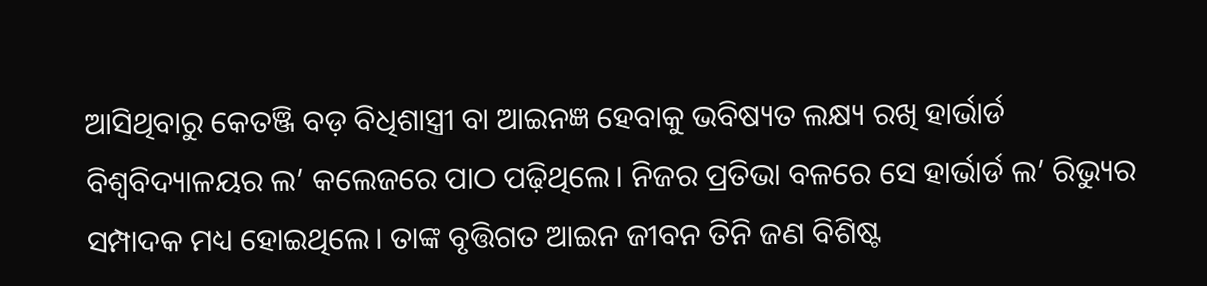ଆସିଥିବାରୁ କେତଞ୍ଜି ବଡ଼ ବିଧିଶାସ୍ତ୍ରୀ ବା ଆଇନଜ୍ଞ ହେବାକୁ ଭବିଷ୍ୟତ ଲକ୍ଷ୍ୟ ରଖି ହାର୍ଭାର୍ଡ ବିଶ୍ୱବିଦ୍ୟାଳୟର ଲ’ କଲେଜରେ ପାଠ ପଢ଼ିଥିଲେ। ନିଜର ପ୍ରତିଭା ବଳରେ ସେ ହାର୍ଭାର୍ଡ ଲ’ ରିଭ୍ୟୁର ସମ୍ପାଦକ ମଧ୍ୟ ହୋଇଥିଲେ। ତାଙ୍କ ବୃତ୍ତିଗତ ଆଇନ ଜୀବନ ତିନି ଜଣ ବିଶିଷ୍ଟ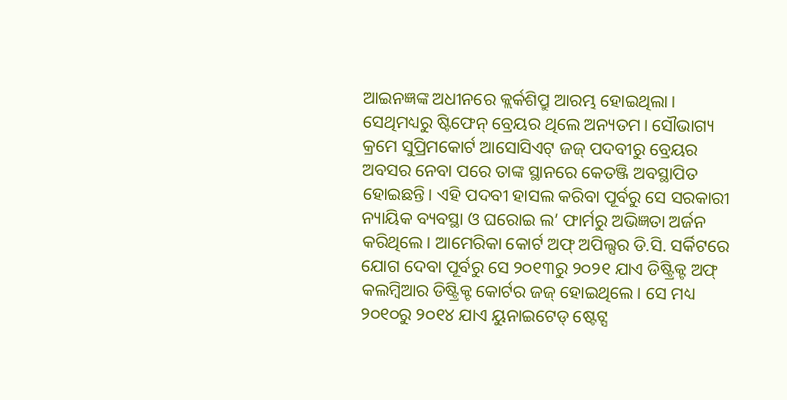ଆଇନଜ୍ଞଙ୍କ ଅଧୀନରେ କ୍ଲର୍କଶିପ୍ରୁ ଆରମ୍ଭ ହୋଇଥିଲା। ସେଥିମଧ୍ୟରୁ ଷ୍ଟିଫେନ୍ ବ୍ରେୟର ଥିଲେ ଅନ୍ୟତମ। ସୌଭାଗ୍ୟ କ୍ରମେ ସୁପ୍ରିମକୋର୍ଟ ଆସୋସିଏଟ୍ ଜଜ୍ ପଦବୀରୁ ବ୍ରେୟର ଅବସର ନେବା ପରେ ତାଙ୍କ ସ୍ଥାନରେ କେତଞ୍ଜି ଅବସ୍ଥାପିତ ହୋଇଛନ୍ତି। ଏହି ପଦବୀ ହାସଲ କରିବା ପୂର୍ବରୁ ସେ ସରକାରୀ ନ୍ୟାୟିକ ବ୍ୟବସ୍ଥା ଓ ଘରୋଇ ଲ’ ଫାର୍ମରୁ ଅଭିଜ୍ଞତା ଅର୍ଜନ କରିଥିଲେ। ଆମେରିକା କୋର୍ଟ ଅଫ୍ ଅପିଲ୍ସର ଡି.ସି. ସର୍କିଟରେ ଯୋଗ ଦେବା ପୂର୍ବରୁ ସେ ୨୦୧୩ରୁ ୨୦୨୧ ଯାଏ ଡିଷ୍ଟ୍ରିକ୍ଟ ଅଫ୍ କଲମ୍ବିଆର ଡିଷ୍ଟ୍ରିକ୍ଟ କୋର୍ଟର ଜଜ୍ ହୋଇଥିଲେ। ସେ ମଧ୍ୟ ୨୦୧୦ରୁ ୨୦୧୪ ଯାଏ ୟୁନାଇଟେଡ୍ ଷ୍ଟେଟ୍ସ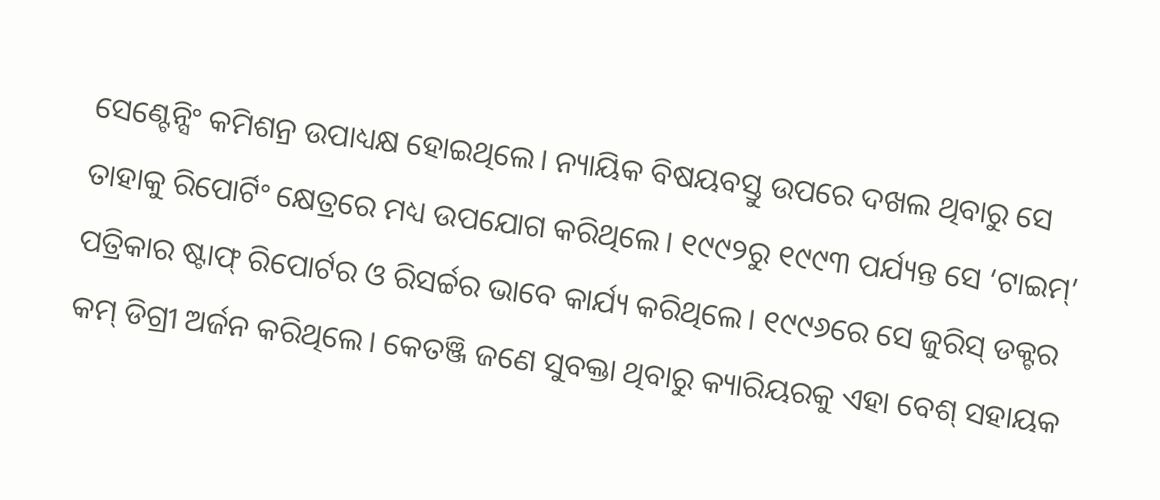ସେଣ୍ଟେନ୍ସିଂ କମିଶନ୍ର ଉପାଧ୍ୟକ୍ଷ ହୋଇଥିଲେ। ନ୍ୟାୟିକ ବିଷୟବସ୍ତୁ ଉପରେ ଦଖଲ ଥିବାରୁ ସେ ତାହାକୁ ରିପୋର୍ଟିଂ କ୍ଷେତ୍ରରେ ମଧ୍ୟ ଉପଯୋଗ କରିଥିଲେ। ୧୯୯୨ରୁ ୧୯୯୩ ପର୍ଯ୍ୟନ୍ତ ସେ ‘ଟାଇମ୍’ ପତ୍ରିକାର ଷ୍ଟାଫ୍ ରିପୋର୍ଟର ଓ ରିସର୍ଚ୍ଚର ଭାବେ କାର୍ଯ୍ୟ କରିଥିଲେ। ୧୯୯୬ରେ ସେ ଜୁରିସ୍ ଡକ୍ଟର କମ୍ ଡିଗ୍ରୀ ଅର୍ଜନ କରିଥିଲେ। କେତଞ୍ଜି ଜଣେ ସୁବକ୍ତା ଥିବାରୁ କ୍ୟାରିୟରକୁ ଏହା ବେଶ୍ ସହାୟକ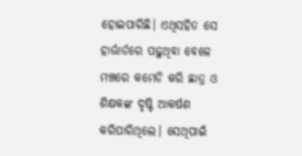ହୋଇପାରିଛି। ଏଥିସହିତ ସେ ହାର୍ଭାର୍ଡରେ ପଢ଼ୁଥିବା ବେଳେ ମଞ୍ଚରେ କମେଡି କରି ଛାତ୍ର ଓ ଶିକ୍ଷକଙ୍କ ଦୃଷ୍ଟି ଆକର୍ଷଣ କରିପାରିଥିଲେ। ସେଥିପାଇଁ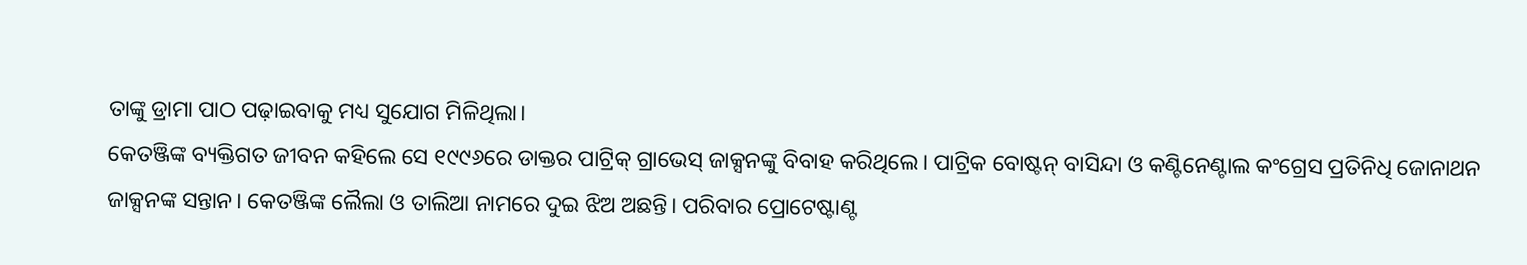ତାଙ୍କୁ ଡ୍ରାମା ପାଠ ପଢ଼ାଇବାକୁ ମଧ୍ୟ ସୁଯୋଗ ମିଳିଥିଲା।
କେତଞ୍ଜିଙ୍କ ବ୍ୟକ୍ତିଗତ ଜୀବନ କହିଲେ ସେ ୧୯୯୬ରେ ଡାକ୍ତର ପାଟ୍ରିକ୍ ଗ୍ରାଭେସ୍ ଜାକ୍ସନଙ୍କୁ ବିବାହ କରିଥିଲେ। ପାଟ୍ରିକ ବୋଷ୍ଟନ୍ ବାସିନ୍ଦା ଓ କଣ୍ଟିନେଣ୍ଟାଲ କଂଗ୍ରେସ ପ୍ରତିନିଧି ଜୋନାଥନ ଜାକ୍ସନଙ୍କ ସନ୍ତାନ। କେତଞ୍ଜିଙ୍କ ଲୈଲା ଓ ତାଲିଆ ନାମରେ ଦୁଇ ଝିଅ ଅଛନ୍ତି। ପରିବାର ପ୍ରୋଟେଷ୍ଟାଣ୍ଟ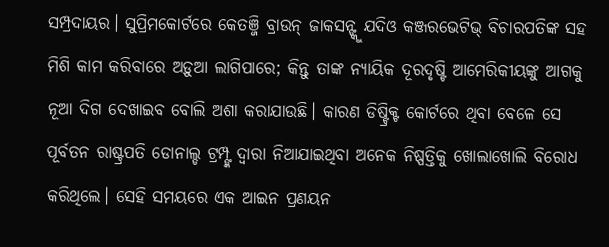ସମ୍ପ୍ରଦାୟର। ସୁପ୍ରିମକୋର୍ଟରେ କେତଞ୍ଜି ବ୍ରାଉନ୍ ଜାକସନ୍ଙ୍କୁ ଯଦିଓ କଞ୍ଜରଭେଟିଭ୍ ବିଚାରପତିଙ୍କ ସହ ମିଶି କାମ କରିବାରେ ଅଡ଼ୁଆ ଲାଗିପାରେ; କିନ୍ତୁ ତାଙ୍କ ନ୍ୟାୟିକ ଦୂରଦୃଷ୍ଟି ଆମେରିକୀୟଙ୍କୁ ଆଗକୁ ନୂଆ ଦିଗ ଦେଖାଇବ ବୋଲି ଅଶା କରାଯାଉଛି। କାରଣ ଡିଷ୍ଟ୍ରିକ୍ଟ କୋର୍ଟରେ ଥିବା ବେଳେ ସେ ପୂର୍ବତନ ରାଷ୍ଟ୍ରପତି ଡୋନାଲ୍ଡ ଟ୍ରମ୍ପ୍ଙ୍କ ଦ୍ୱାରା ନିଆଯାଇଥିବା ଅନେକ ନିଷ୍ପତ୍ତିକୁ ଖୋଲାଖୋଲି ବିରୋଧ କରିଥିଲେ। ସେହି ସମୟରେ ଏକ ଆଇନ ପ୍ରଣୟନ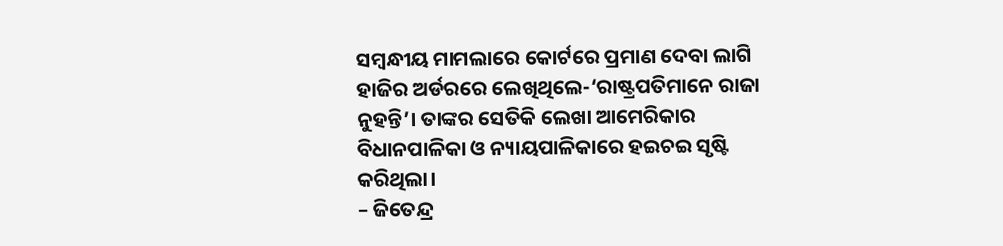ସମ୍ବନ୍ଧୀୟ ମାମଲାରେ କୋର୍ଟରେ ପ୍ରମାଣ ଦେବା ଲାଗି ହାଜିର ଅର୍ଡରରେ ଲେଖିଥିଲେ-‘ରାଷ୍ଟ୍ରପତିମାନେ ରାଜା ନୁହନ୍ତି’। ତାଙ୍କର ସେତିକି ଲେଖା ଆମେରିକାର ବିଧାନପାଳିକା ଓ ନ୍ୟାୟପାଳିକାରେ ହଇଚଇ ସୃଷ୍ଟି କରିଥିଲା।
– ଜିତେନ୍ଦ୍ର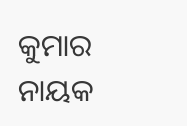କୁମାର ନାୟକ